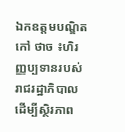ឯកឧត្តមបណ្ឌិត កៅ ថាច ៖ហិរញ្ញប្បទានរបស់រាជរដ្ឋាភិបាល ដើម្បីស្ថិរភាព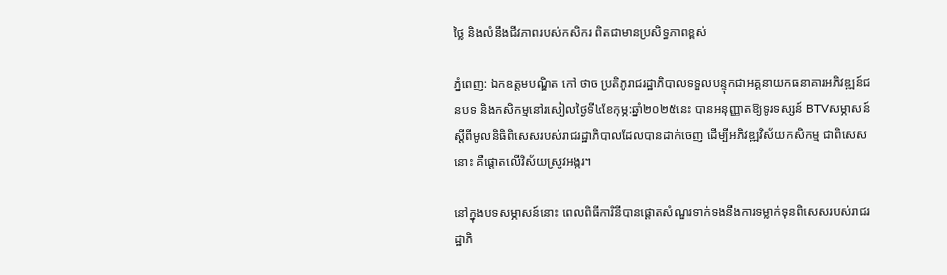ថ្លៃ និងលំនឹងជីវភាពរបស់កសិករ ពិតជាមានប្រសិទ្ធភាពខ្ពស់

ភ្នំពេញ: ឯកឧត្តមបណ្ឌិត កៅ ថាច ប្រតិភូរាជរដ្ឋាភិបាលទទួលបន្ទុកជាអគ្គនាយកធនាគារអភិវឌ្ឍន៍ជនបទ និងកសិកម្មនៅរសៀលថ្ងៃទី៤ខែកុម្ភ:ឆ្នាំ២០២៥នេះ បានអនុញ្ញាតឱ្យទូរទស្សន៍ BTVសម្ភាសន៍ស្តីពីមូលនិធិពិសេសរបស់រាជរដ្ឋាភិបាលដែលបានដាក់ចេញ ដើម្បីអភិវឌ្ឍវិស័យកសិកម្ម ជាពិសេសនោះ គឺផ្តោតលើវិស័យស្រូវអង្ករ។

នៅក្នុងបទសម្ភាសន៍នោះ ពេលពិធីការិនីបានផ្តោតសំណួរទាក់ទងនឹងការទម្លាក់ទុនពិសេសរបស់រាជរដ្ឋាភិ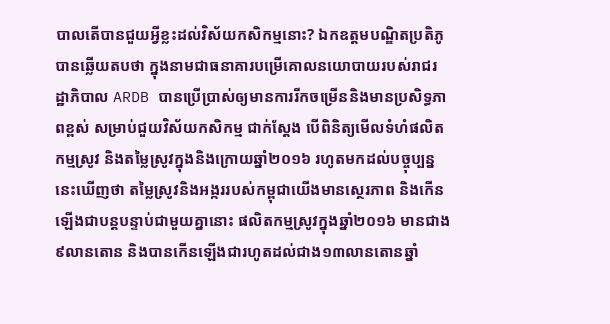បាលតើបានជួយអ្វីខ្លះដល់វិស័យកសិកម្មនោះ? ឯកឧត្តមបណ្ឌិតប្រតិភូបានឆ្លើយតបថា ក្នុងនាមជាធនាគារបម្រើគោលនយោបាយរបស់រាជរដ្ឋាភិបាល ARDB បានប្រើប្រាស់ឲ្យមានការរីកចម្រើននិងមានប្រសិទ្ធភាពខ្ពស់ សម្រាប់ជួយវិស័យកសិកម្ម ជាក់ស្តែង បើពិនិត្យមើលទំហំផលិតកម្មស្រូវ និងតម្លៃស្រូវក្នុងនិងក្រោយឆ្នាំ២០១៦ រហូតមកដល់បច្ចុប្បន្ននេះឃើញថា តម្លៃស្រូវនិងអង្កររបស់កម្ពុជាយើងមានស្ថេរភាព និងកើនឡើងជាបន្តបន្ទាប់ជាមួយគ្នានោះ ផលិតកម្មស្រូវក្នុងឆ្នាំ២០១៦ មានជាង៩លានតោន និងបានកើនឡើងជារហូតដល់ជាង១៣លានតោនឆ្នាំ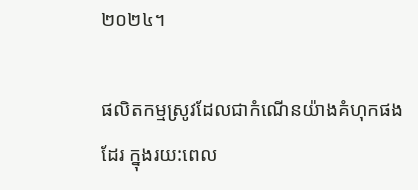២០២៤។

ផលិតកម្មស្រូវដែលជាកំណើនយ៉ាងគំហុកផងដែរ ក្នុងរយ:ពេល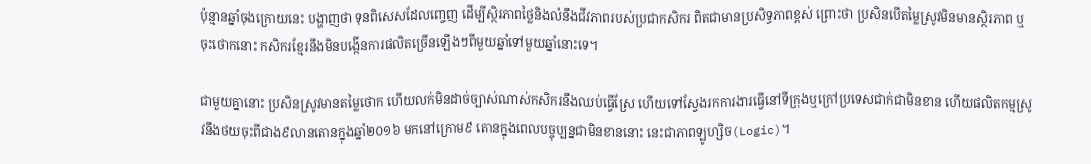ប៉ុន្មានឆ្នាំចុងក្រោយនេះ បង្ហាញថា ទុនពិសេសដែលញ្ចេញ ដើម្បីស្ថិរភាពថ្លៃនិងលំនឹងជីវភាពរបស់ប្រជាកសិករ ពិតជាមានប្រសិទ្ធភាពខ្ពស់ ព្រោះថា ប្រសិនបើតម្លៃស្រូវមិនមានស្ថិរភាព ឬចុះថោកនោះ កសិករខ្មែរនឹងមិនបង្កើនការផលិតច្រើនឡើងៗពីមួយឆ្នាំទៅមួយឆ្នាំនោះទេ។

ជាមួយគ្នានោះ ប្រសិនស្រូវមានតម្លៃថោក ហើយលក់មិនដាច់ច្បាស់ណាស់កសិករនឹងឈប់ធ្វើស្រែ ហើយទៅស្វែងរកការងារធ្វើនៅទីក្រុងឬក្រៅប្រទេសជាក់ជាមិនខាន ហើយផលិតកម្មស្រូវនឹងថយចុះពីជាង៩លានតោនក្នុងឆ្នាំ២០១៦ មកនៅក្រោម៩ តោនក្នុងពេលបច្ចុប្បន្នជាមិនខាននោះ នេះជាភាពឡូហ្សិច(Logic)។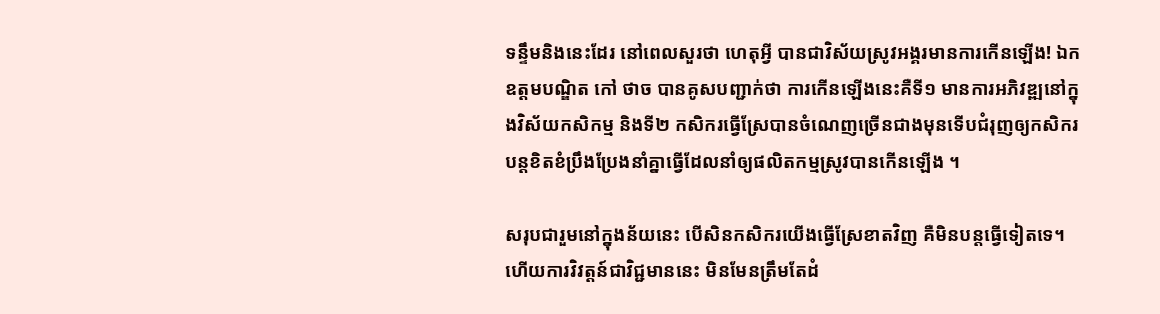ទន្ទឹមនិងនេះដែរ នៅពេលសួរថា ហេតុអ្វី បានជាវិស័យស្រូវអង្គរមានការកើនឡើង! ឯកឧត្តមបណ្ឌិត កៅ ថាច បានគូសបញ្ជាក់ថា ការកើនឡើងនេះគឺទី១ មានការអភិវឌ្ឍនៅក្នុងវិស័យកសិកម្ម និងទី២ កសិករធ្វើស្រែបានចំណេញច្រើនជាងមុនទើបជំរុញឲ្យកសិករបន្តខិតខំប្រឹងប្រែងនាំគ្នាធ្វើដែលនាំឲ្យផលិតកម្មស្រូវបានកើនឡើង ។

សរុបជារួមនៅក្នុងន័យនេះ បើសិនកសិករយើងធ្វើស្រែខាតវិញ គឺមិនបន្តធ្វើទៀតទេ។ ហើយការវិវត្តន៍ជាវិជ្ជមាននេះ មិនមែនត្រឹមតែដំ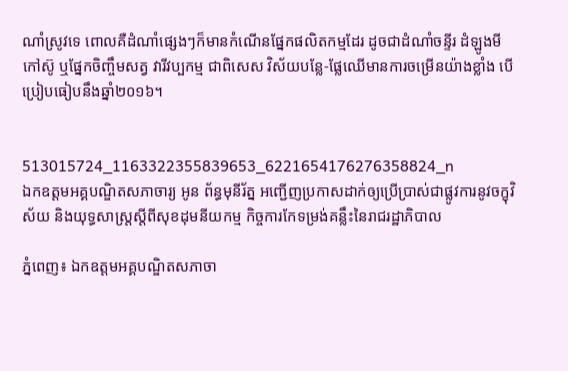ណាំស្រូវទេ ពោលគឺដំណាំផ្សេងៗក៏មានកំណើនផ្នែកផលិតកម្មដែរ ដូចជាដំណាំចន្ទីរ ដំឡូងមី កៅស៊ូ ឬផ្នែកចិញ្ចឹមសត្វ វារីវប្បកម្ម ជាពិសេស វិស័យបន្លែ-ផ្លែឈើមានការចម្រើនយ៉ាងខ្លាំង បើប្រៀបធៀបនឹងឆ្នាំ២០១៦។


513015724_1163322355839653_6221654176276358824_n
ឯកឧត្តមអគ្គបណ្ឌិតសភាចារ្យ អូន ព័ន្ធមុនីរ័ត្ន អញ្ជើញប្រកាសដាក់ឲ្យប្រើប្រាស់ជាផ្លូវការនូវចក្ខុវិស័យ និងយុទ្ធសាស្ត្រស្តីពីសុខដុមនីយកម្ម កិច្ចការកែទម្រង់គន្លឹះនៃរាជរដ្ឋាភិបាល

ភ្នំពេញ៖ ឯកឧត្តមអគ្គបណ្ឌិតសភាចា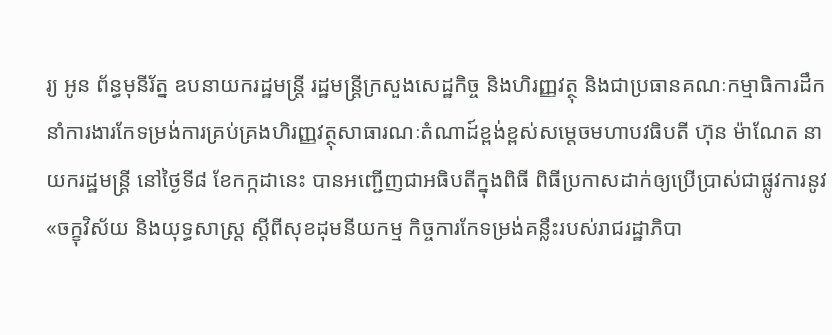រ្យ អូន ព័ន្ធមុនីរ័ត្ន ឧបនាយករដ្ឋមន្ត្រី រដ្ឋមន្ត្រីក្រសួងសេដ្ឋកិច្ច និងហិរញ្ញវត្ថុ និងជាប្រធានគណៈកម្មាធិការដឹកនាំការងារកែទម្រង់ការគ្រប់គ្រងហិរញ្ញវត្ថុសាធារណៈតំណាដ៍ខ្ពង់ខ្ពស់សម្តេចមហាបវធិបតី ហ៊ុន ម៉ាណែត នាយករដ្ឋមន្ត្រី នៅថ្ងៃទី៨ ខែកក្កដានេះ បានអញ្ជើញជាអធិបតីក្នុងពិធី ពិធីប្រកាសដាក់ឲ្យប្រើប្រាស់ជាផ្លូវការនូវ «ចក្ខុវិស័យ និងយុទ្ធសាស្ត្រ ស្តីពីសុខដុមនីយកម្ម កិច្ចការកែទម្រង់គន្លឹះរបស់រាជរដ្ឋាភិបា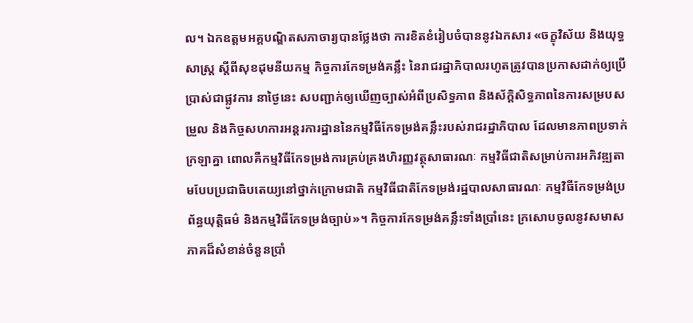ល។ ឯកឧត្តមអគ្គបណ្ឌិតសភាចារ្យបានថ្លែងថា ការខិតខំរៀបចំបាននូវឯកសារ «ចក្ខុវិស័យ និងយុទ្ធសាស្រ្ត ស្តីពីសុខដុមនីយកម្ម កិច្ចការកែទម្រង់គន្លឹះ នៃរាជរដ្ឋាភិបាលរហូតត្រូវបានប្រកាសដាក់ឲ្យប្រើប្រាស់ជាផ្លូវការ នាថ្ងៃនេះ សបញ្ជាក់ឲ្យឃើញច្បាស់អំពីប្រសិទ្ធភាព និងស័ក្តិសិទ្ធភាពនៃការសម្របសម្រួល និងកិច្ចសហការអន្តរការដ្ឋាននៃកម្មវិធីកែទម្រង់គន្លឹះរបស់រាជរដ្ឋាភិបាល ដែលមានភាពប្រទាក់ក្រឡាគ្នា ពោលគឺកម្មវិធីកែទម្រង់ការគ្រប់គ្រងហិរញ្ញវត្ថុសាធារណៈ កម្មវិធីជាតិសម្រាប់ការអភិវឌ្ឍតាមបែបប្រជាធិបតេយ្យនៅថ្នាក់ក្រោមជាតិ កម្មវិធីជាតិកែទម្រង់រដ្ឋបាលសាធារណៈ កម្មវិធីកែទម្រង់ប្រព័ន្ធយុត្តិធម៌ និងកម្មវិធីកែទម្រង់ច្បាប់»។ កិច្ចការកែទម្រង់គន្លឹះទាំងប្រាំនេះ ក្រសោបចូលនូវសមាសភាគដ៏សំខាន់ចំនួនប្រាំ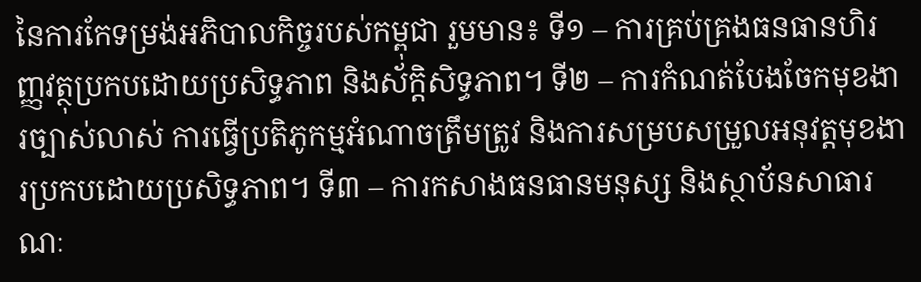នៃការកែទម្រង់អភិបាលកិច្ចរបស់កម្ពុជា រួមមាន៖ ទី១ – ការគ្រប់គ្រងធនធានហិរញ្ញវត្ថុប្រកបដោយប្រសិទ្ធភាព និងស័ក្តិសិទ្ធភាព។ ទី២ – ការកំណត់បែងចែកមុខងារច្បាស់លាស់ ការធ្វើប្រតិភូកម្មអំណាចត្រឹមត្រូវ និងការសម្របសម្រួលអនុវត្តមុខងារប្រកបដោយប្រសិទ្ធភាព។ ទី៣ – ការកសាងធនធានមនុស្ស និងស្ថាប័នសាធារណៈ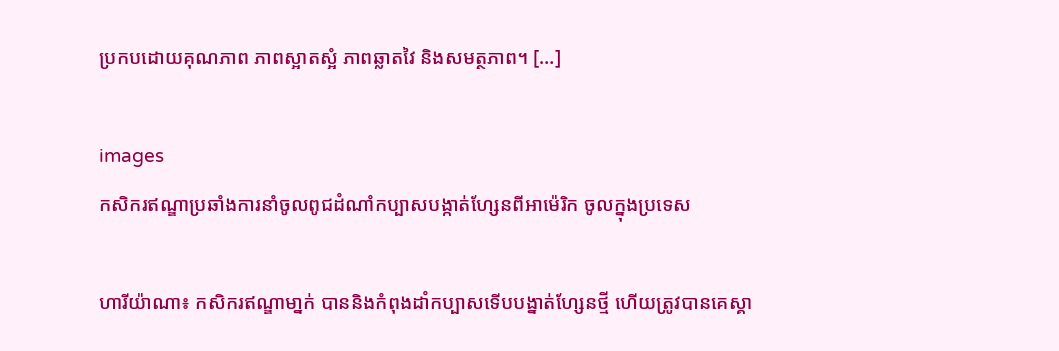ប្រកបដោយគុណភាព ភាពស្អាតស្អំ ភាពឆ្លាតវៃ និងសមត្ថភាព។ […]

images
កសិករឥណ្ឌាប្រឆាំងការនាំចូលពូជដំណាំកប្បាសបង្កាត់ហ្សែនពីអាម៉េរិក ចូលក្នុងប្រទេស

ហារីយ៉ាណា៖ កសិករឥណ្ឌាមា្នក់ បាននិងកំពុងដាំកប្បាសទើបបង្នាត់ហ្សែនថ្មី ហើយត្រូវបានគេស្គា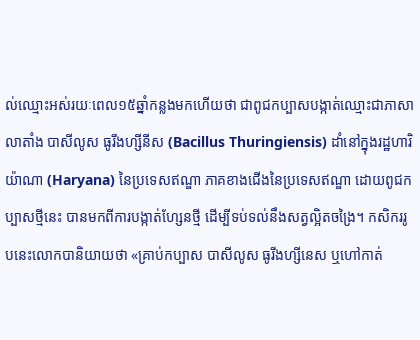ល់ឈ្មោះអស់រយៈពេល១៥ឆ្នាំកន្លងមកហើយថា ជាពូជកប្បាសបង្កាត់ឈ្មោះជាភាសាលាតាំង បាសីលូស ធូរីងហ្សីនីស (Bacillus Thuringiensis) ដាំនៅក្នុងរដ្ឋហារិយ៉ាណា (Haryana) នៃប្រទេសឥណ្ឌា ភាគខាងជើងនៃប្រទេសឥណ្ឌា ដោយពូជកប្បាសថ្មីនេះ បានមកពីការបង្កាត់ហ្សែនថ្មី ដើម្បីទប់ទល់នឹងសត្វល្អិតចង្រៃ។ កសិកររូបនេះលោកបានិយាយថា «គ្រាប់កប្បាស បាសីលូស ធូរីងហ្សីនេស ឬហៅកាត់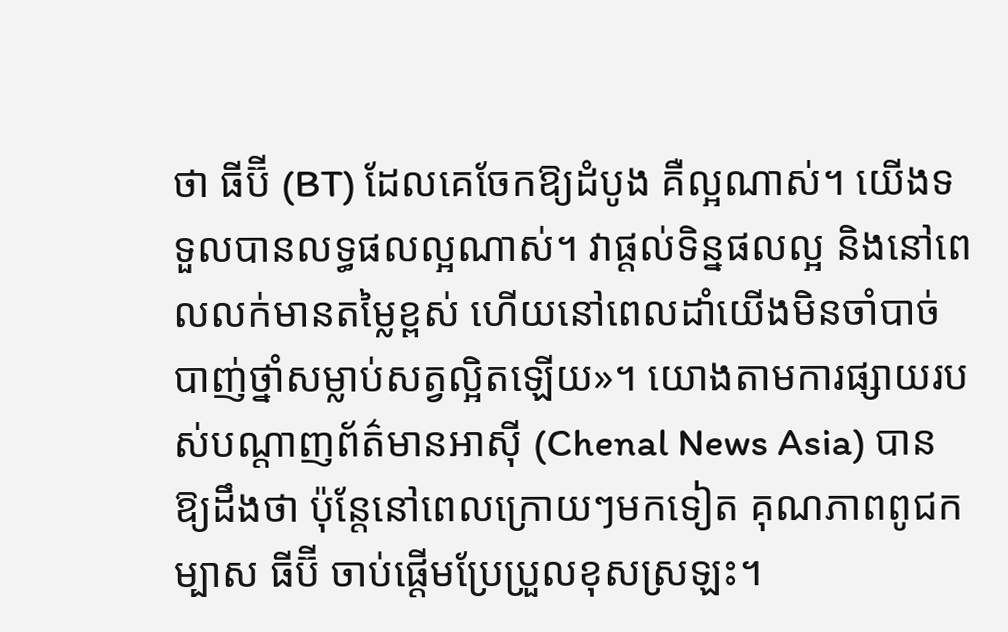ថា ធីប៊ី (BT) ដែលគេចែកឱ្យដំបូង គឺល្អណាស់។ យើងទទួលបានលទ្ធផលល្អណាស់។ វាផ្តល់ទិន្នផលល្អ និងនៅពេលលក់មានតម្លៃខ្ពស់ ហើយនៅពេលដាំយើងមិនចាំបាច់បាញ់ថ្នាំសម្លាប់សត្វល្អិតឡើយ»។ យោងតាមការផ្សាយរបស់បណ្តាញព័ត៌មានអាស៊ី (Chenal News Asia) បានឱ្យដឹងថា ប៉ុន្តែនៅពេលក្រោយៗមកទៀត គុណភាពពូជកម្បាស ធីប៊ី ចាប់ផ្តើមប្រែប្រួលខុសស្រឡះ។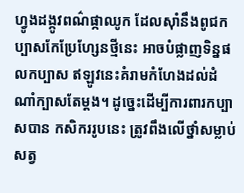ហ្វូងដង្កូវពណ៌ផ្កាឈូក ដែលស៊ាំនឹងពូជកប្បាសកែប្រែហ្សែនថ្មីនេះ អាចបំផ្លាញទិន្នផលកប្បាស ឥឡូវនេះគំរាមកំហែងដល់ដំណាំក្បាសតែម្តង។ ដូច្នេះដើម្បីការពារកប្បាសបាន កសិកររូបនេះ ត្រូវពឹងលើថ្នាំសម្លាប់សត្វ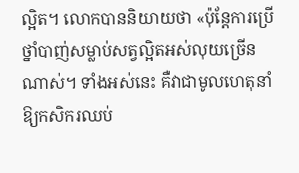ល្អិត។ លោកបាននិយាយថា «ប៉ុន្តែការប្រើថ្នាំបាញ់សម្លាប់សត្វល្អិតអស់លុយច្រើនណាស់។ ទាំងអស់នេះ គឺវាជាមូលហេតុនាំឱ្យកសិករឈប់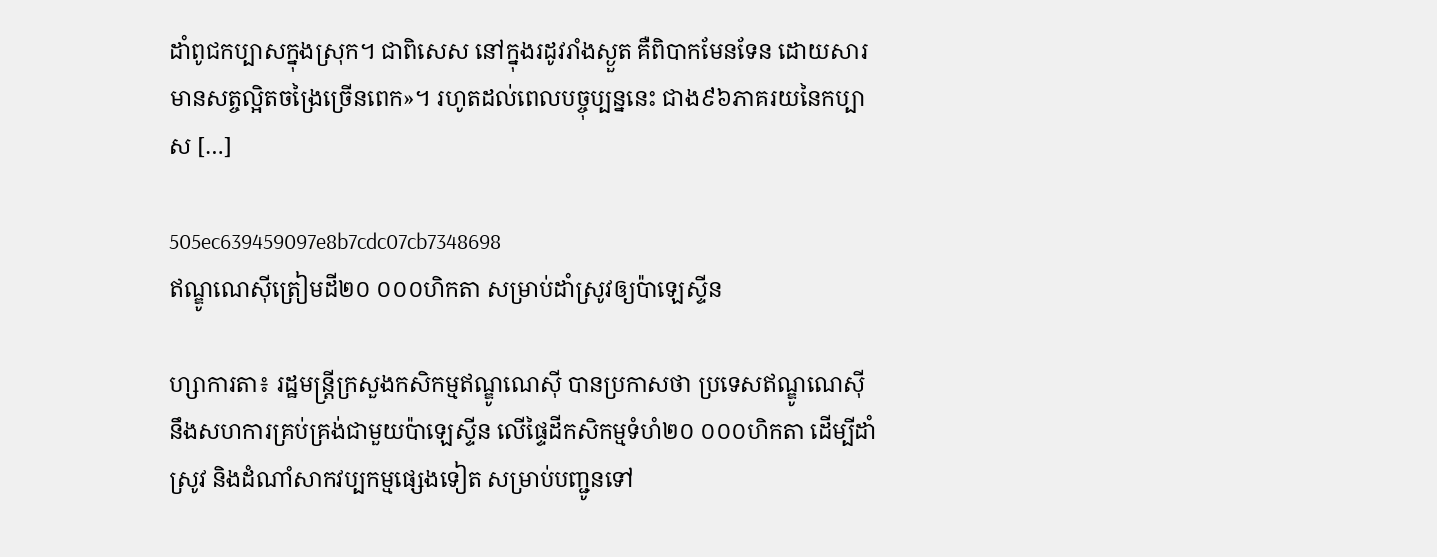ដាំពូជកប្បាសក្នុងស្រុក។ ជាពិសេស នៅក្នុងរដូវរាំងស្ងួត គឺពិបាកមែនទែន ដោយសារមានសត្ចល្អិតចង្រៃច្រើនពេក»។ រហូតដល់ពេលបច្ចុប្បន្ននេះ ជាង៩៦ភាគរយនៃកប្បាស […]

505ec639459097e8b7cdc07cb7348698
ឥណ្ឌូណេស៊ីត្រៀមដី២០ ០០០ហិកតា សម្រាប់ដាំស្រូវឲ្យប៉ាឡេស្ទីន

ហ្សាការតា៖ រដ្ឋមន្ត្រីក្រសួងកសិកម្មឥណ្ឌូណេស៊ី បានប្រកាសថា ប្រទេសឥណ្ឌូណេស៊ីនឹងសហការគ្រប់គ្រង់ជាមួយប៉ាឡេស្ទីន លើផ្ទៃដីកសិកម្មទំហំ២០ ០០០ហិកតា ដើម្បីដាំស្រូវ និងដំណាំសាកវប្បកម្មផ្សេងទៀត សម្រាប់បញ្ជូនទៅ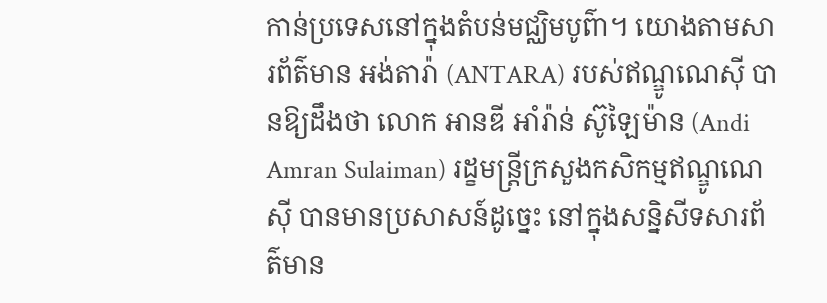កាន់ប្រទេសនៅក្នុងតំបន់មជ្ឈិមបូព៌ា។ យោងតាមសារព័ត៌មាន អង់តារ៉ា (ANTARA) របស់ឥណ្ឌូណេស៊ី បានឱ្យដឹងថា លោក អានឌី អាំរ៉ាន់ ស៊ូឡៃម៉ាន (Andi Amran Sulaiman) រដ្ខមន្ត្រីក្រសួងកសិកម្មឥណ្ឌូណេស៊ី បានមានប្រសាសន៍ដូច្នេះ នៅក្នុងសន្និសីទសារព័ត៌មាន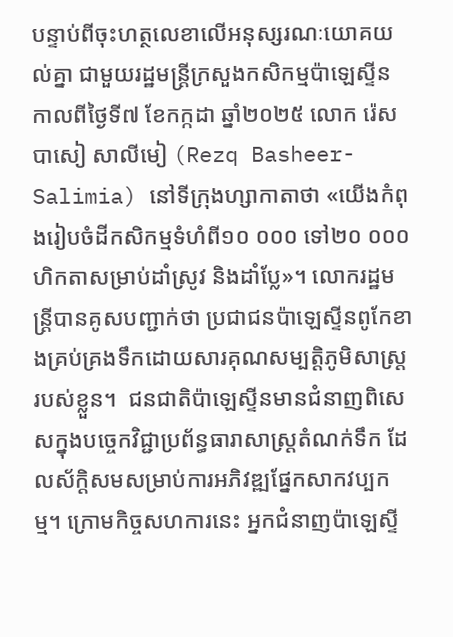បន្ទាប់ពីចុះហត្ថលេខាលើអនុស្សរណៈយោគយល់គ្នា ជាមួយរដ្ឋមន្ត្រីក្រសួងកសិកម្មប៉ាឡេស្ទីន កាលពីថ្ងៃទី៧ ខែកក្កដា ឆ្នាំ២០២៥ លោក រ៉េសបាសៀ សាលីមៀ (Rezq Basheer-Salimia) នៅទីក្រុងហ្សាកាតាថា «យើងកំពុងរៀបចំដីកសិកម្មទំហំពី១០ ០០០ ទៅ២០ ០០០ហិកតាសម្រាប់ដាំស្រូវ និងដាំប្លែ»។ លោករដ្ឋមន្ត្រីបានគូសបញ្ជាក់ថា ប្រជាជនប៉ាឡេស្ទីនពូកែខាងគ្រប់គ្រងទឹកដោយសារគុណសម្បត្តិភូមិសាស្ត្ររបស់ខ្លួន។  ជនជាតិប៉ាឡេស្ទីនមានជំនាញពិសេសក្នុងបច្ចេកវិជ្ជាប្រព័ន្ធធារាសាស្ត្រតំណក់ទឹក ដែលស័ក្តិសមសម្រាប់ការអភិវឌ្ឍផ្នែកសាកវប្បកម្ម។ ក្រោមកិច្ចសហការនេះ អ្នកជំនាញប៉ាឡេស្ទី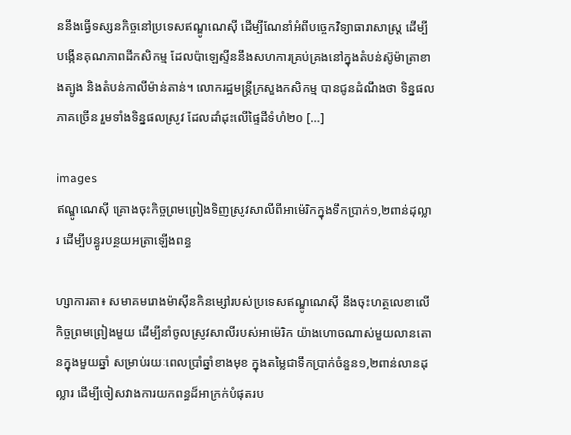ននឹងធ្វើទស្សនកិច្ចនៅប្រទេសឥណ្ឌូណេស៊ី ដើម្បីណែនាំអំពីបច្ចេកវិទ្យាធារាសាស្ត្រ ដើម្បីបង្កើនគុណភាពដីកសិកម្ម ដែលប៉ាឡេស្ទីននឹងសហការគ្រប់គ្រងនៅក្នុងតំបន់ស៊ូម៉ាត្រាខាងត្បូង និងតំបន់កាលីម៉ាន់តាន់។ លោករដ្ឋមន្ត្រីក្រសួងកសិកម្ម បានជូនដំណឹងថា ទិន្នផលភាគច្រើន រួមទាំងទិន្នផលស្រូវ ដែលដាំដុះលើផ្ទៃដីទំហំ២០ […]

images
ឥណ្ឌូណេស៊ី គ្រោងចុះកិច្ចព្រមព្រៀងទិញស្រូវសាលីពីអាម៉េរិកក្នុងទឹកប្រាក់១,២ពាន់ដុល្លារ ដើម្បីបន្ធូរបន្ថយអត្រាឡើងពន្ធ

ហ្សាការតា៖ សមាគមរោងម៉ាស៊ីនកិនម្សៅរបស់ប្រទេសឥណ្ឌូណេស៊ី នឹងចុះហត្ថលេខាលើកិច្ចព្រមព្រៀងមួយ ដើម្បីនាំចូលស្រូវសាលីរបស់អាម៉េរិក យ៉ាងហោចណាស់មួយលានតោនក្នុងមួយឆ្នាំ សម្រាប់រយៈពេលប្រាំឆ្នាំខាងមុខ ក្នុងតម្លៃជាទឹកប្រាក់ចំនួន១,២ពាន់លានដុល្លារ ដើម្បីចៀសវាងការយកពន្ធដ៏អាក្រក់បំផុតរប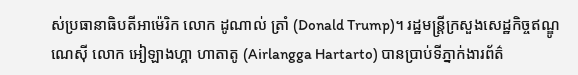ស់ប្រធានាធិបតីអាម៉េរិក លោក ដូណាល់ ត្រាំ (Donald Trump)។ រដ្ឋមន្ត្រីក្រសួងសេដ្ឋកិច្ចឥណ្ឌូណេស៊ី លោក អៀឡាងហ្គា ហាតាតូ (Airlangga Hartarto) បានប្រាប់ទីភ្នាក់ងារព័ត៌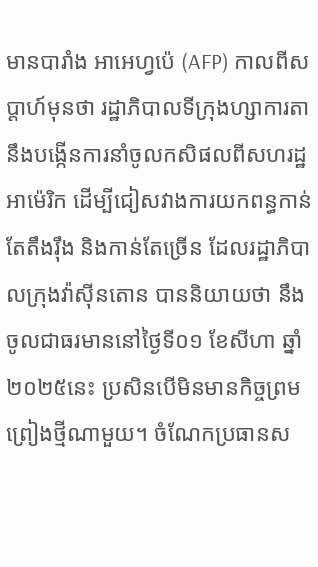មានបារាំង អាអេហ្វប៉េ (AFP) កាលពីសប្តាហ៍មុនថា រដ្ឋាភិបាលទីក្រុងហ្សាការតានឹងបង្កើនការនាំចូលកសិផលពីសហរដ្ឋអាម៉េរិក ដើម្បីជៀសវាងការយកពន្ធកាន់តែតឹងរ៉ឹង និងកាន់តែច្រើន ដែលរដ្ឋាភិបាលក្រុងវ៉ាស៊ីនតោន បាននិយាយថា នឹងចូលជាធរមាននៅថ្ងៃទី០១ ខែសីហា ឆ្នាំ២០២៥នេះ ប្រសិនបើមិនមានកិច្ចព្រមព្រៀងថ្មីណាមួយ។ ចំណែកប្រធានស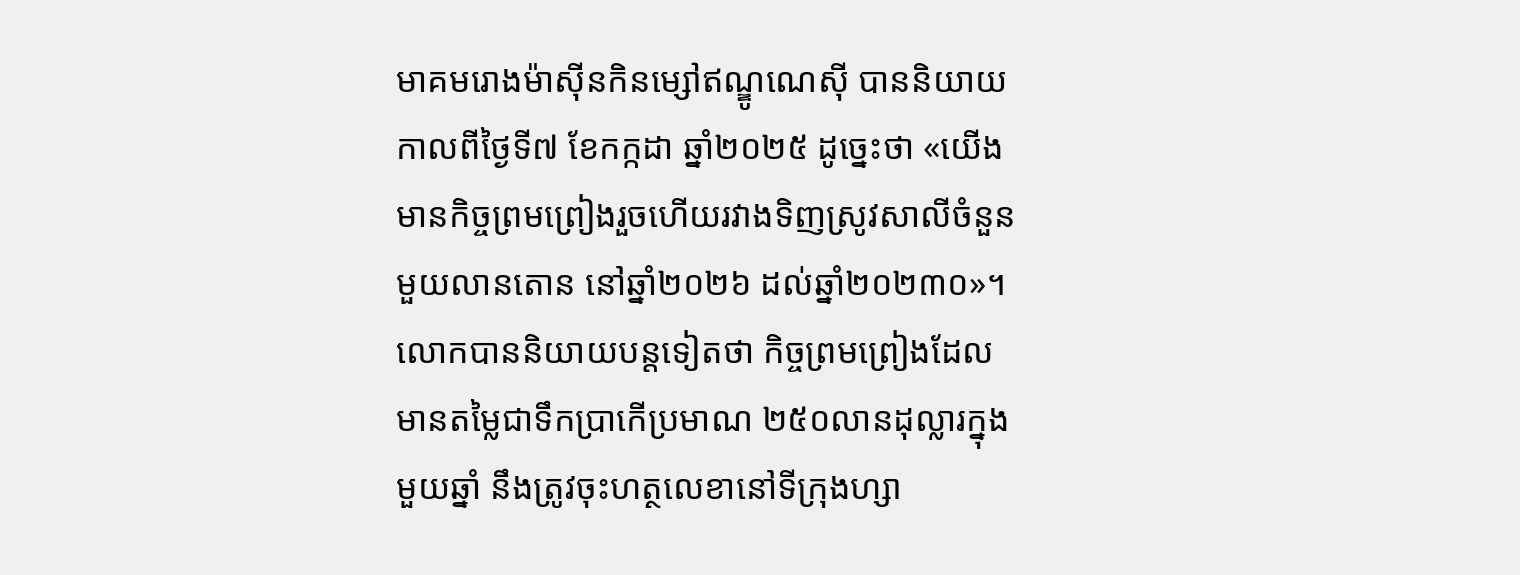មាគមរោងម៉ាស៊ីនកិនម្សៅឥណ្ឌូណេស៊ី បាននិយាយកាលពីថ្ងៃទី៧ ខែកក្កដា ឆ្នាំ២០២៥ ដូច្នេះថា «យើងមានកិច្ចព្រមព្រៀងរួចហើយរវាងទិញស្រូវសាលីចំនួនមួយលានតោន នៅឆ្នាំ២០២៦ ដល់ឆ្នាំ២០២៣០»។ លោកបាននិយាយបន្តទៀតថា កិច្ចព្រមព្រៀងដែលមានតម្លៃជាទឹកប្រាកើប្រមាណ ២៥០លានដុល្លារក្នុងមួយឆ្នាំ នឹងត្រូវចុះហត្ថលេខានៅទីក្រុងហ្សា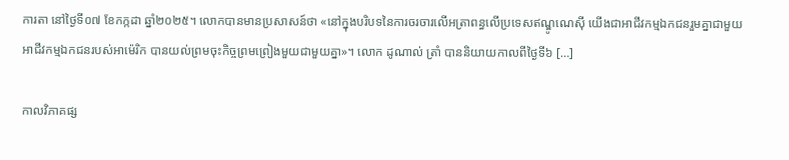ការតា នៅថ្ងៃទី០៧ ខែកក្កដា ឆ្នាំ២០២៥។ លោកបានមានប្រសាសន៍ថា «នៅក្នុងបរិបទនៃការចរចារលើអត្រាពន្ធលើប្រទេសឥណ្ឌូណេស៊ី យើងជាអាជីវកម្មឯកជនរួមគ្នាជាមួយអាជីវកម្មឯកជនរបស់អាម៉េរិក បានយល់ព្រមចុះកិច្ចព្រមព្រៀងមួយជាមួយគ្នា»។ លោក ដូណាល់ ត្រាំ បាននិយាយកាលពីថ្ងៃទី៦ […]

កាលវិភាគផ្ស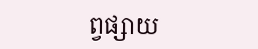ព្វផ្សាយ